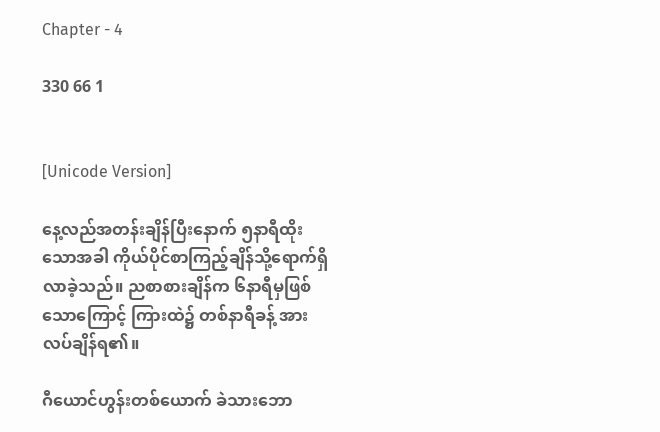Chapter - 4

330 66 1


[Unicode Version]

နေ့လည်အတန်းချိန်ပြီးနောက် ၅နာရီထိုးသောအခါ ကိုယ်ပိုင်စာကြည့်ချိန်သို့ရောက်ရှိလာခဲ့သည်။ ညစာစားချိန်က ၆နာရီမှဖြစ်သောကြောင့် ကြားထဲ၌ တစ်နာရီခန့် အားလပ်ချိန်ရ၏။

ဂီယောင်ဟွန်းတစ်ယောက် ခဲသားဘော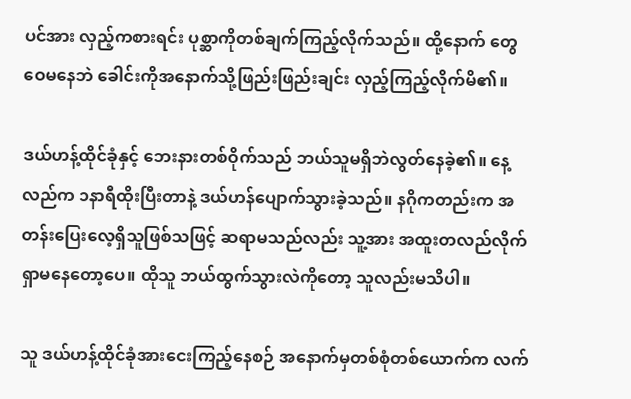ပင်အား လှည့်ကစားရင်း ပုစ္ဆာကိုတစ်ချက်ကြည့်လိုက်သည်။ ထို့နောက် တွေဝေမနေဘဲ ခေါင်းကိုအနောက်သို့ဖြည်းဖြည်းချင်း လှည့်ကြည့်လိုက်မိ၏။

ဒယ်ဟန့်ထိုင်ခုံနှင့် ဘေးနားတစ်ဝိုက်သည် ဘယ်သူမရှိဘဲလွတ်နေခဲ့၏။ နေ့လည်က ၁နာရီထိုးပြီးတာနဲ့ ဒယ်ဟန်ပျောက်သွားခဲ့သည်။ နဂိုကတည်းက အတန်းပြေးလေ့ရှိသူဖြစ်သဖြင့် ဆရာမသည်လည်း သူ့အား အထူးတလည်လိုက်ရှာမနေတော့ပေ။ ထိုသူ ဘယ်ထွက်သွားလဲကိုတော့ သူလည်းမသိပါ။

သူ ဒယ်ဟန့်ထိုင်ခုံအားငေးကြည့်နေစဉ် အနောက်မှတစ်စုံတစ်ယောက်က လက်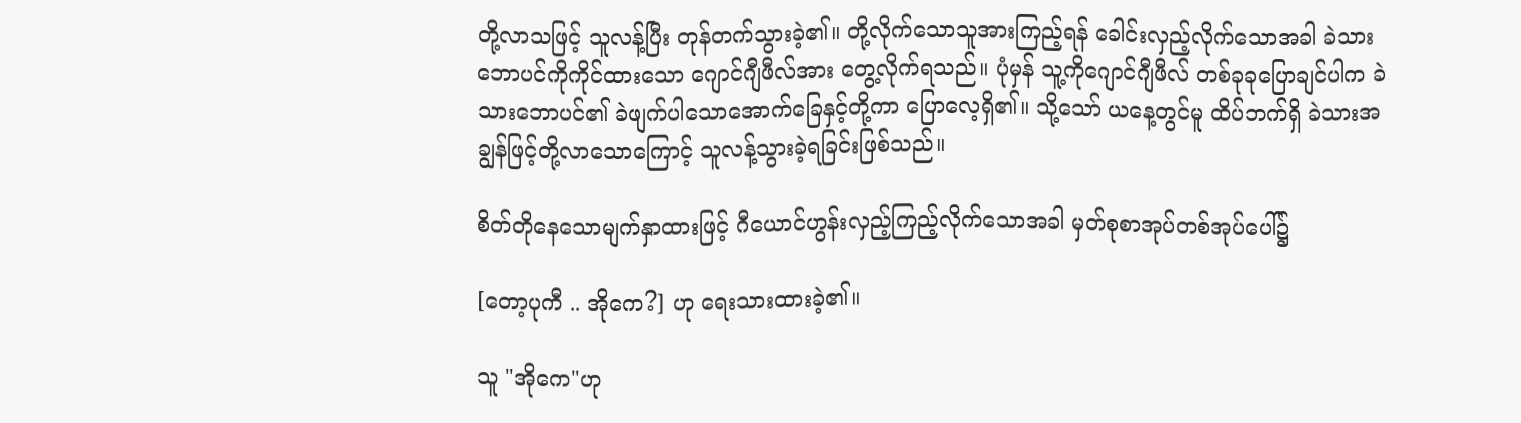တို့လာသဖြင့် သူလန့်ပြီး တုန်တက်သွားခဲ့၏။ တို့လိုက်သောသူအားကြည့်ရန် ခေါင်းလှည့်လိုက်သောအခါ ခဲသားဘောပင်ကိုကိုင်ထားသော ဂျောင်ဂျီဖီလ်အား တွေ့လိုက်ရသည်။ ပုံမှန် သူ့ကိုဂျောင်ဂျီဖီလ် တစ်ခုခုပြောချင်ပါက ခဲသားဘောပင်၏ ခဲဖျက်ပါသောအောက်ခြေနှင့်တို့ကာ ပြောလေ့ရှိ၏။ သို့သော် ယနေ့တွင်မူ ထိပ်ဘက်ရှိ ခဲသားအချွန်ဖြင့်တို့လာသောကြောင့် သူလန့်သွားခဲ့ရခြင်းဖြစ်သည်။

စိတ်တိုနေသောမျက်နှာထားဖြင့် ဂီယောင်ဟွန်းလှည့်ကြည့်လိုက်သောအခါ မှတ်စုစာအုပ်တစ်အုပ်ပေါ်၌

[တော့ပုကီ .. အိုကေ?] ဟု ရေးသားထားခဲ့၏။

သူ "အိုကေ"ဟု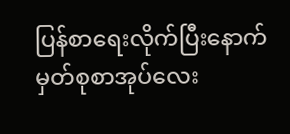ပြန်စာရေးလိုက်ပြီးနောက် မှတ်စုစာအုပ်လေး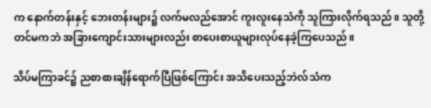က နောက်တန်းနှင့် ဘေးတန်းများ၌ လက်မလည်အောင် ကူးလူးနေသံကို သူကြားလိုက်ရသည်။ သူတို့တင်မကဘဲ အခြားကျောင်းသားများလည်း စာပေးစာယူများလုပ်နေခဲ့ကြပေသည်။

သိပ်မကြာခင်၌ ညစာစားချိန်ရောက်ပြီဖြစ်ကြောင်း အသိပေးသည့်ဘဲလ်သံက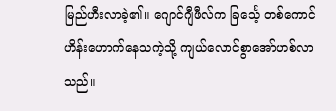မြည်ဟီးလာခဲ့၏။ ဂျောင်ဂျီဖီလ်က ခြင်္သေ့ တစ်ကောင် ဟိန်းဟောက်နေသကဲ့သို့ ကျယ်လောင်စွာအော်ဟစ်လာသည်။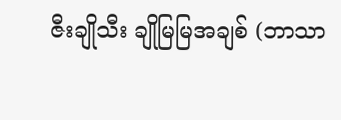ဇီးချိုသီး ချိုမြမြအချစ် (ဘာသာ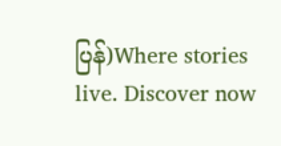ပြန်)Where stories live. Discover now